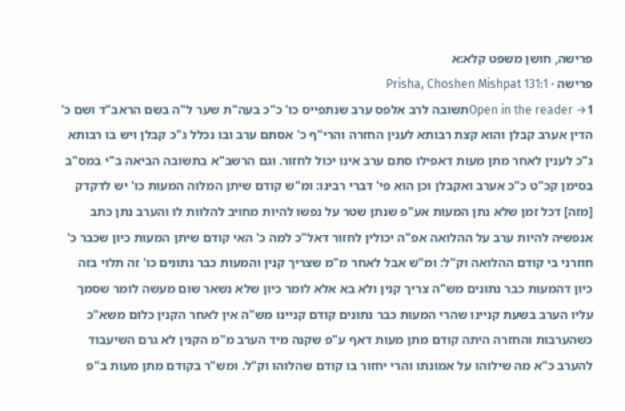פרישה, חושן משפט קלא:א
פרישה · Prisha, Choshen Mishpat 131:1
Open in the reader →1תשובה לרב אלפס ערב שנתפייס כו' כ"כ בעה"ת שער ל"ה בשם הראב"ד ושם כ' הדין אערב קבלן והוא קצת רבותא לענין החזרה והרי"ף כ' אסתם ערב ובו נכלל ג"כ קבלן ויש בו רבותא ג"כ לענין לאחר מתן מעות דאפילו סתם ערב אינו יכול לחזור. וגם הרשב"א בתשובה הביאה ב"י במס"ב בסימן קכ"ט כ"כ אערב ואקבלן וכן הוא פי' דברי רבינו: ומ"ש קודם שיתן המלוה המעות כו' יש לדקדק [מזה] דכל זמן שלא נתן המעות אע"פ שנתן שטר על נפשו להיות מחויב להלוות לו והערב נתן כתב אנפשיה להיות ערב על ההלואה אפ"ה יכולין לחזור דאל"כ למה כ' האי קודם שיתן המעות כיון שכבר כ' חוזרני בי קודם ההלואה וק"ל: ומ"ש אבל לאחר מ"מ שצריך קנין והמעות כבר נתונים כו' זה תלוי בזה כיון דהמעות כבר נתונים מש"ה צריך קנין ולא בא אלא לומר כיון שלא נשאר שום מעשה לומר שסמך עליו הערב בשעת קניינו שהרי המעות כבר נתונים קודם קניינו מש"ה אין לאחר הקנין כלום משא"כ כשהערבות והחזרה היתה קודם מתן מעות דאף ע"פ שקנה מיד הערב מ"מ הקנין לא גרם השיעבוד להערב כ"א מה שילוהו על אמונתו והרי יחזור בו קודם שהלוהו וק"ל. ומש"ר בקודם מתן מעות ב"פ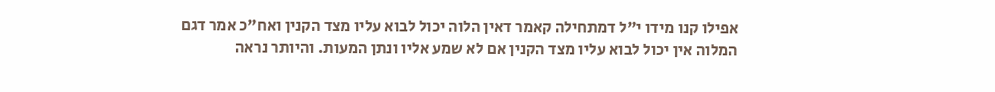אפילו קנו מידו י"ל דמתחילה קאמר דאין הלוה יכול לבוא עליו מצד הקנין ואח"כ אמר דגם המלוה אין יכול לבוא עליו מצד הקנין אם לא שמע אליו ונתן המעות. והיותר נראה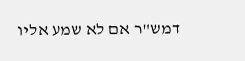דמש"ר אם לא שמע אליו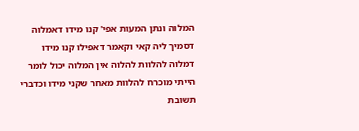המלוה ונתן המעות אפי' קנו מידו דאמלוה דסמיך ליה קאי וקאמר דאפילו קנו מידו דמלוה להלוות להלוה אין המלוה יכול לומר הייתי מוכרח להלוות מאחר שקני מידו וכדברי תשובת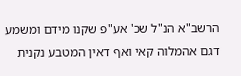הרשב"א הנ"ל שכ' אע"פ שקנו מידם ומשמע דגם אהמלוה קאי ואף דאין המטבע נקנית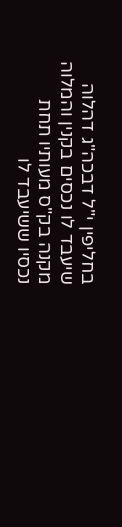בחליפין י"ל דבכה"ג דהלוה שיעבד לו נכסים בקנין והמלוה מקנה בק"ס מעותיו תחת נכסיו ששיעבד לו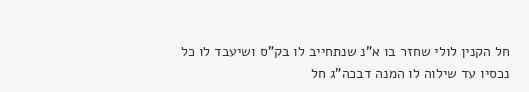חל הקנין לולי שחזר בו א"נ שנתחייב לו בק"ס ושיעבד לו כל נכסיו עד שילוה לו המנה דבכה"ג חל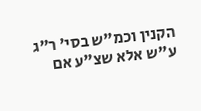הקנין וכמ"ש בסי' ר"ג ע"ש אלא שצ"ע אם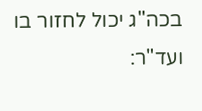בכה"ג יכול לחזור בו ועד"ר: